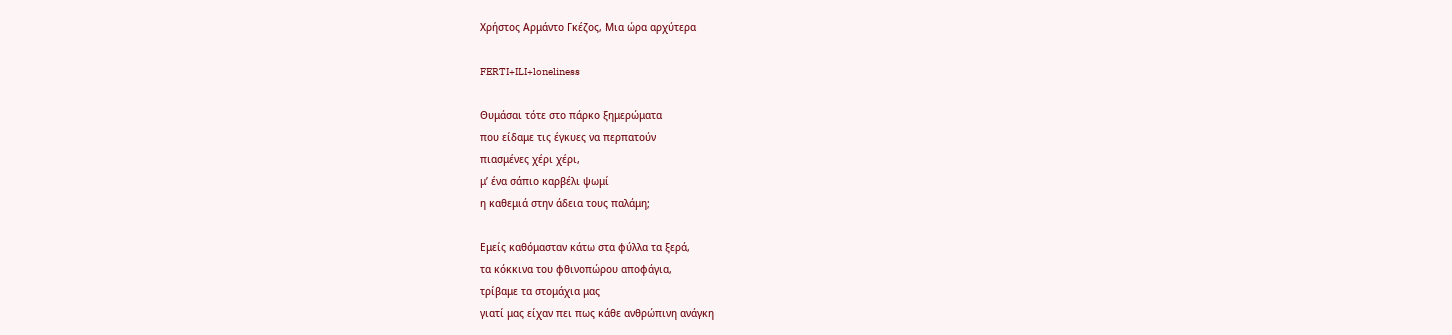Χρήστος Αρμάντο Γκέζος, Μια ώρα αρχύτερα

FERTI+ILI+loneliness

Θυμάσαι τότε στο πάρκο ξημερώματα
που είδαμε τις έγκυες να περπατούν
πιασμένες χέρι χέρι,
μ’ ένα σάπιο καρβέλι ψωμί
η καθεμιά στην άδεια τους παλάμη;

Εμείς καθόμασταν κάτω στα φύλλα τα ξερά,
τα κόκκινα του φθινοπώρου αποφάγια,
τρίβαμε τα στομάχια μας
γιατί μας είχαν πει πως κάθε ανθρώπινη ανάγκη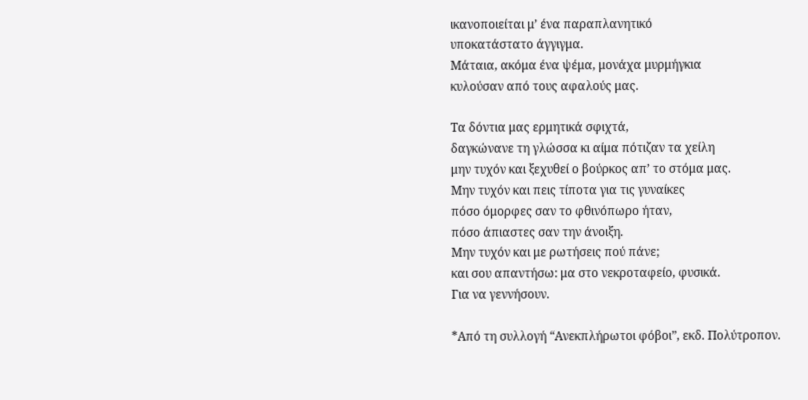ικανοποιείται μ’ ένα παραπλανητικό
υποκατάστατο άγγιγμα.
Μάταια, ακόμα ένα ψέμα, μονάχα μυρμήγκια
κυλούσαν από τους αφαλούς μας.

Τα δόντια μας ερμητικά σφιχτά,
δαγκώνανε τη γλώσσα κι αίμα πότιζαν τα χείλη
μην τυχόν και ξεχυθεί ο βούρκος απ’ το στόμα μας.
Μην τυχόν και πεις τίποτα για τις γυναίκες
πόσο όμορφες σαν το φθινόπωρο ήταν,
πόσο άπιαστες σαν την άνοιξη.
Μην τυχόν και με ρωτήσεις πού πάνε;
και σου απαντήσω: μα στο νεκροταφείο, φυσικά.
Για να γεννήσουν.

*Από τη συλλογή “Ανεκπλήρωτοι φόβοι”, εκδ. Πολύτροπον.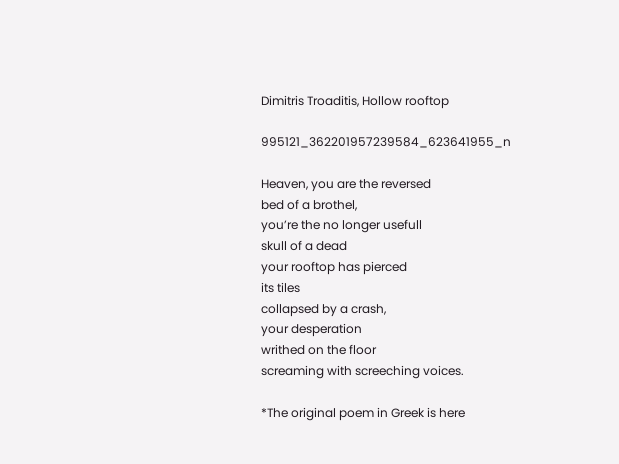Dimitris Troaditis, Hollow rooftop

995121_362201957239584_623641955_n

Heaven, you are the reversed
bed of a brothel,
you’re the no longer usefull
skull of a dead
your rooftop has pierced
its tiles
collapsed by a crash,
your desperation
writhed on the floor
screaming with screeching voices.

*The original poem in Greek is here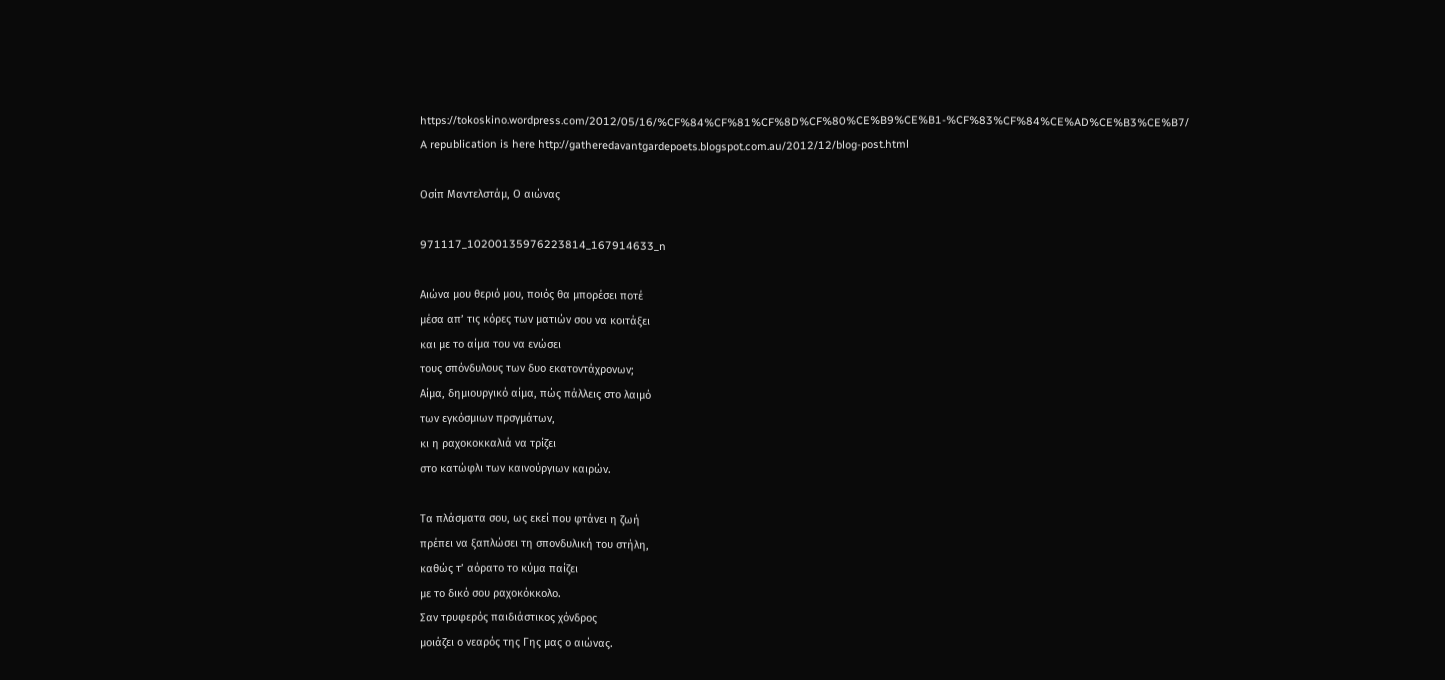https://tokoskino.wordpress.com/2012/05/16/%CF%84%CF%81%CF%8D%CF%80%CE%B9%CE%B1-%CF%83%CF%84%CE%AD%CE%B3%CE%B7/
A republication is here http://gatheredavantgardepoets.blogspot.com.au/2012/12/blog-post.html

Οσίπ Μαντελστάμ, Ο αιώνας

971117_10200135976223814_167914633_n

Αιώνα μου θεριό μου, ποιός θα μπορέσει ποτέ
μέσα απ’ τις κόρες των ματιών σου να κοιτάξει
και με το αίμα του να ενώσει
τους σπόνδυλους των δυο εκατοντάχρονων;
Αίμα, δημιουργικό αίμα, πώς πάλλεις στο λαιμό
των εγκόσμιων πρσγμάτων,
κι η ραχοκοκκαλιά να τρίζει
στο κατώφλι των καινούργιων καιρών.

Τα πλάσματα σου, ως εκεί που φτάνει η ζωή
πρέπει να ξαπλώσει τη σπονδυλική του στήλη,
καθώς τ’ αόρατο το κύμα παίζει
με το δικό σου ραχοκόκκολο.
Σαν τρυφερός παιδιάστικος χόνδρος
μοιάζει ο νεαρός της Γης μας ο αιώνας.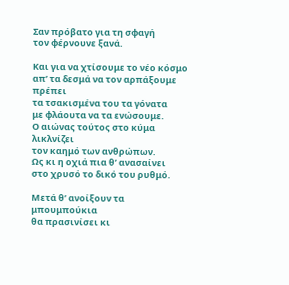Σαν πρόβατο για τη σφαγή
τον φέρνουνε ξανά.

Και για να χτίσουμε το νέο κόσμο
απ’ τα δεσμά να τον αρπάξουμε πρέπει
τα τσακισμένα του τα γόνατα
με φλάουτα να τα ενώσουμε.
Ο αιώνας τούτος στο κύμα λικλνίζει
τον καημό των ανθρώπων.
Ως κι η οχιά πια θ’ ανασαίνει
στο χρυσό το δικό του ρυθμό.

Μετά θ’ ανοίξουν τα μπουμπούκια
θα πρασινίσει κι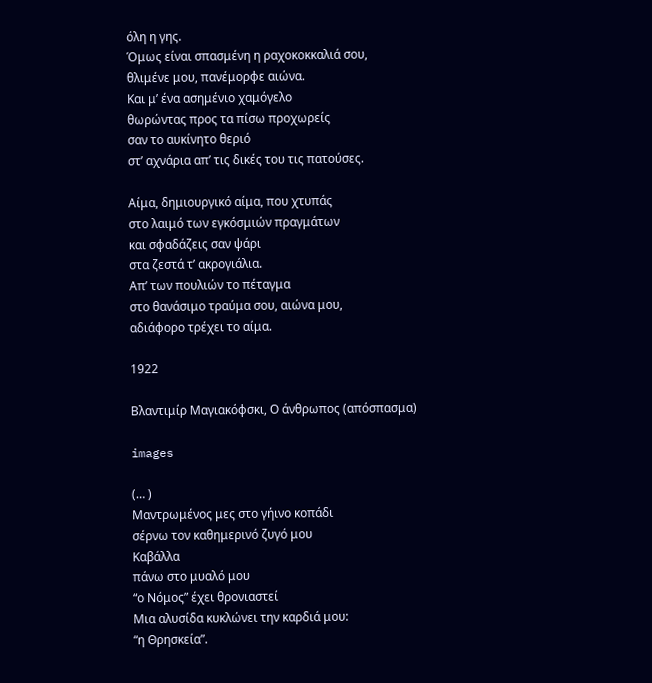όλη η γης.
Όμως είναι σπασμένη η ραχοκοκκαλιά σου,
θλιμένε μου, πανέμορφε αιώνα.
Και μ’ ένα ασημένιο χαμόγελο
θωρώντας προς τα πίσω προχωρείς
σαν το αυκίνητο θεριό
στ’ αχνάρια απ’ τις δικές του τις πατούσες.

Αίμα, δημιουργικό αίμα, που χτυπάς
στο λαιμό των εγκόσμιών πραγμάτων
και σφαδάζεις σαν ψάρι
στα ζεστά τ’ ακρογιάλια.
Απ’ των πουλιών το πέταγμα
στο θανάσιμο τραύμα σου, αιώνα μου,
αδιάφορο τρέχει το αίμα.

1922

Βλαντιμίρ Μαγιακόφσκι, Ο άνθρωπος (απόσπασμα)

images

(… )
Μαντρωμένος μες στο γήινο κοπάδι
σέρνω τον καθημερινό ζυγό μου
Καβάλλα
πάνω στο μυαλό μου
“ο Νόμος” έχει θρονιαστεί
Μια αλυσίδα κυκλώνει την καρδιά μου:
“η Θρησκεία”.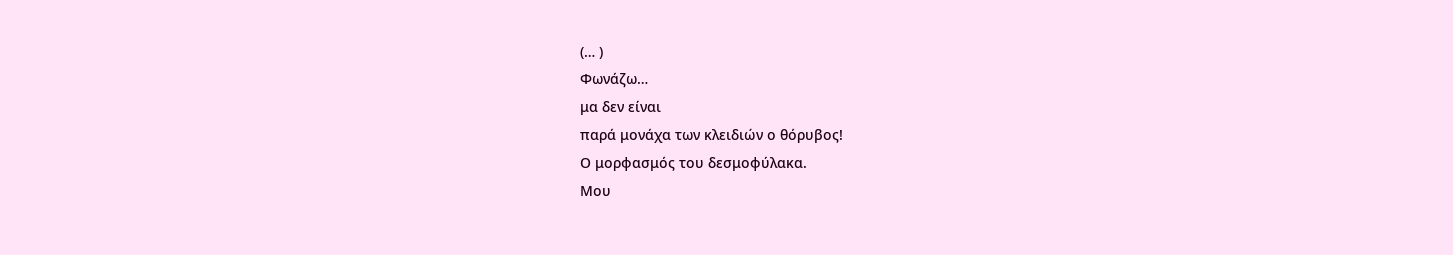(… )
Φωνάζω…
μα δεν είναι
παρά μονάχα των κλειδιών ο θόρυβος!
Ο μορφασμός του δεσμοφύλακα.
Μου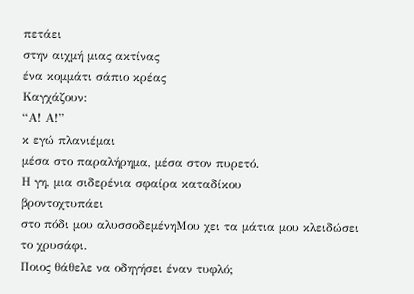πετάει
στην αιχμή μιας ακτίνας
ένα κομμάτι σάπιο κρέας
Καγχάζουν:
“Α! Α!”
κ εγώ πλανιέμαι
μέσα στο παραλήρημα, μέσα στον πυρετό.
Η γη, μια σιδερένια σφαίρα καταδίκου
βροντοχτυπάει
στο πόδι μου αλυσσοδεμένηΜου χει τα μάτια μου κλειδώσει
το χρυσάφι.
Ποιος θάθελε να οδηγήσει έναν τυφλό;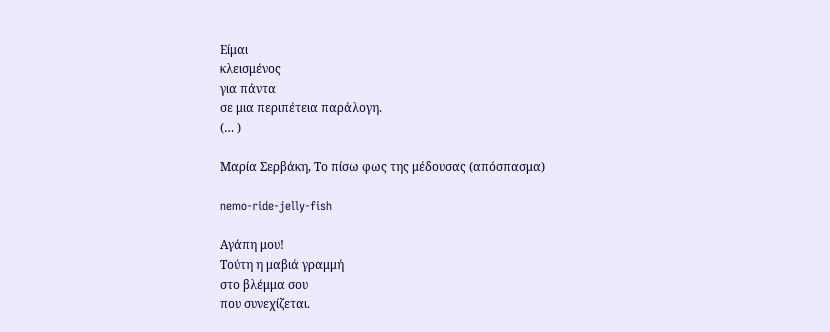Είμαι
κλεισμένος
για πάντα
σε μια περιπέτεια παράλογη.
(… )

Μαρία Σερβάκη, Το πίσω φως της μέδουσας (απόσπασμα)

nemo-ride-jelly-fish

Αγάπη μου!
Τούτη η μαβιά γραμμή
στο βλέμμα σου
που συνεχίζεται.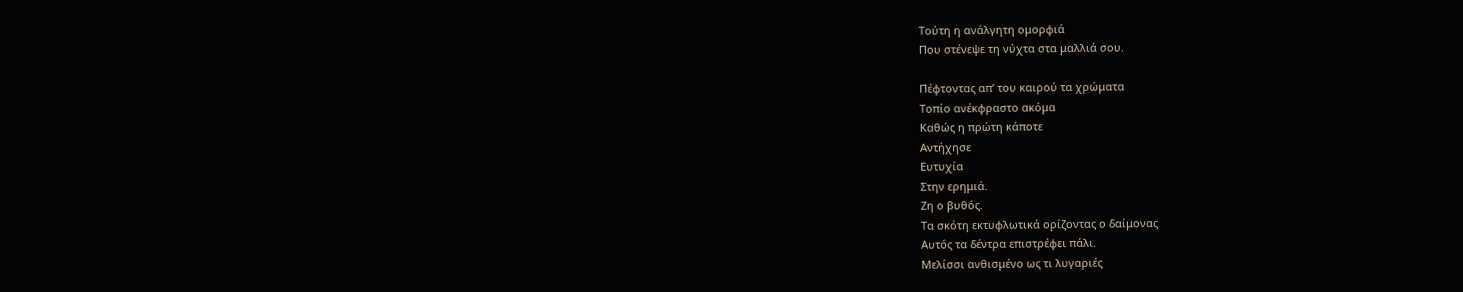Τούτη η ανάλγητη ομορφιά
Που στένεψε τη νύχτα στα μαλλιά σου.

Πέφτοντας απ’ του καιρού τα χρώματα
Τοπίο ανέκφραστο ακόμα
Καθώς η πρώτη κάποτε
Αντήχησε
Ευτυχία
Στην ερημιά.
Ζη ο βυθός.
Τα σκότη εκτυφλωτικά ορίζοντας ο δαίμονας
Αυτός τα δέντρα επιστρέφει πάλι.
Μελίσσι ανθισμένο ως τι λυγαριές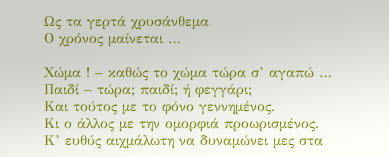Ως τα γερτά χρυσάνθεμα
Ο χρόνος μαίνεται …

Χώμα ! – καθώς το χώμα τώρα σ’ αγαπώ …
Παιδί – τώρα; παιδί; ή φεγγάρι;
Και τούτος με το φόνο γεννημένος.
Κι ο άλλος με την ομορφιά προωρισμένος.
Κ’ ευθύς αιχμάλωτη να δυναμώνει μες στα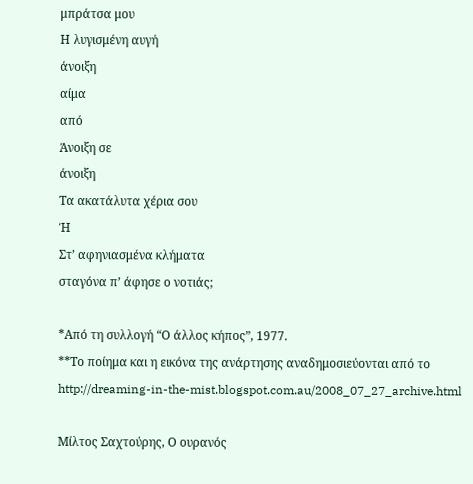μπράτσα μου
Η λυγισμένη αυγή
άνοιξη
αίμα
από
Άνοιξη σε
άνοιξη
Τα ακατάλυτα χέρια σου
Ή
Στ’ αφηνιασμένα κλήματα
σταγόνα π’ άφησε ο νοτιάς;

*Από τη συλλογή “Ο άλλος κήπος”, 1977.
**Το ποίημα και η εικόνα της ανάρτησης αναδημοσιεύονται από το http://dreaming-in-the-mist.blogspot.com.au/2008_07_27_archive.html

Μίλτος Σαχτούρης, Ο ουρανός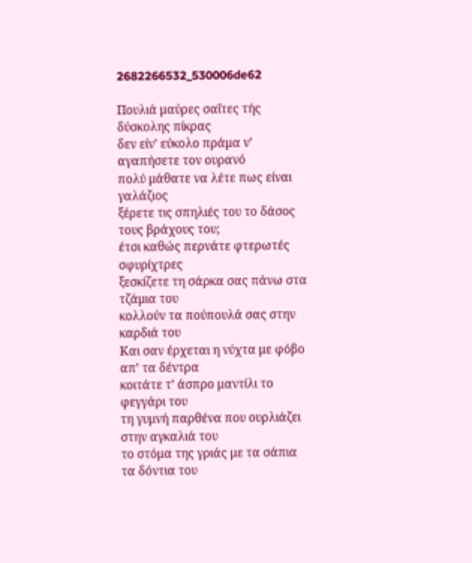2682266532_530006de62

Πουλιά μαύρες σαΐτες τής δύσκολης πίκρας
δεν είν’ εύκολο πράμα ν’ αγαπήσετε τον ουρανό
πολύ μάθατε να λέτε πως είναι γαλάζιος
ξέρετε τις σπηλιές του το δάσος τους βράχους του;
έτσι καθώς περνάτε φτερωτές σφυρίχτρες
ξεσκίζετε τη σάρκα σας πάνω στα τζάμια του
κολλούν τα πούπουλά σας στην καρδιά του
Και σαν έρχεται η νύχτα με φόβο απ’ τα δέντρα
κοιτάτε τ’ άσπρο μαντίλι το φεγγάρι του
τη γυμνή παρθένα που ουρλιάζει στην αγκαλιά του
το στόμα της γριάς με τα σάπια τα δόντια του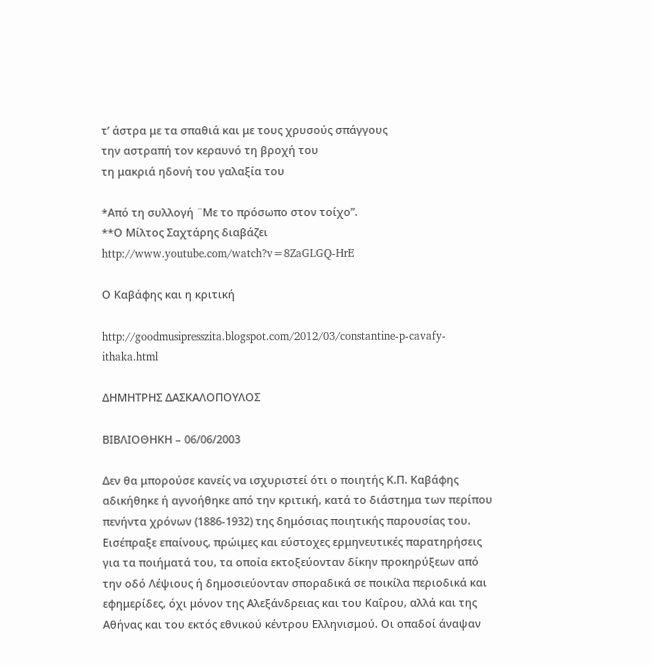τ’ άστρα με τα σπαθιά και με τους χρυσούς σπάγγους
την αστραπή τον κεραυνό τη βροχή του
τη μακριά ηδονή του γαλαξία του

*Από τη συλλογή ¨Με το πρόσωπο στον τοίχο”.
**Ο Μίλτος Σαχτάρης διαβάζει http://www.youtube.com/watch?v=8ZaGLGQ-HrE

Ο Καβάφης και η κριτική

http://goodmusipresszita.blogspot.com/2012/03/constantine-p-cavafy-ithaka.html

ΔΗΜΗΤΡΗΣ ΔΑΣΚΑΛΟΠΟΥΛΟΣ

ΒΙΒΛΙΟΘΗΚΗ – 06/06/2003

Δεν θα μπορούσε κανείς να ισχυριστεί ότι ο ποιητής Κ.Π. Καβάφης αδικήθηκε ή αγνοήθηκε από την κριτική, κατά το διάστημα των περίπου πενήντα χρόνων (1886-1932) της δημόσιας ποιητικής παρουσίας του. Εισέπραξε επαίνους, πρώιμες και εύστοχες ερμηνευτικές παρατηρήσεις για τα ποιήματά του, τα οποία εκτοξεύονταν δίκην προκηρύξεων από την οδό Λέψιους ή δημοσιεύονταν σποραδικά σε ποικίλα περιοδικά και εφημερίδες, όχι μόνον της Αλεξάνδρειας και του Καΐρου, αλλά και της Αθήνας και του εκτός εθνικού κέντρου Ελληνισμού. Οι οπαδοί άναψαν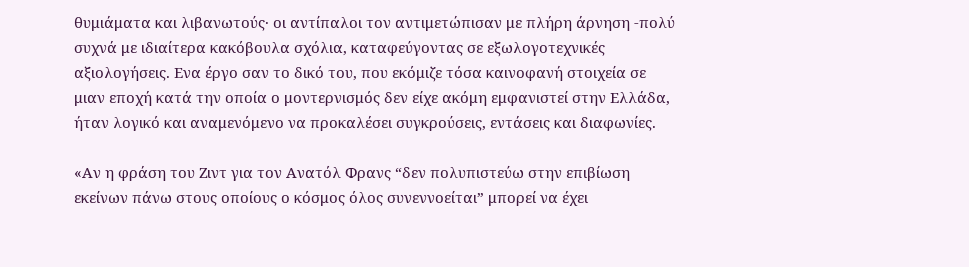θυμιάματα και λιβανωτούς· οι αντίπαλοι τον αντιμετώπισαν με πλήρη άρνηση -πολύ συχνά με ιδιαίτερα κακόβουλα σχόλια, καταφεύγοντας σε εξωλογοτεχνικές αξιολογήσεις. Ενα έργο σαν το δικό του, που εκόμιζε τόσα καινοφανή στοιχεία σε μιαν εποχή κατά την οποία ο μοντερνισμός δεν είχε ακόμη εμφανιστεί στην Ελλάδα, ήταν λογικό και αναμενόμενο να προκαλέσει συγκρούσεις, εντάσεις και διαφωνίες.

«Αν η φράση του Ζιντ για τον Ανατόλ Φρανς “δεν πολυπιστεύω στην επιβίωση εκείνων πάνω στους οποίους ο κόσμος όλος συνεννοείται” μπορεί να έχει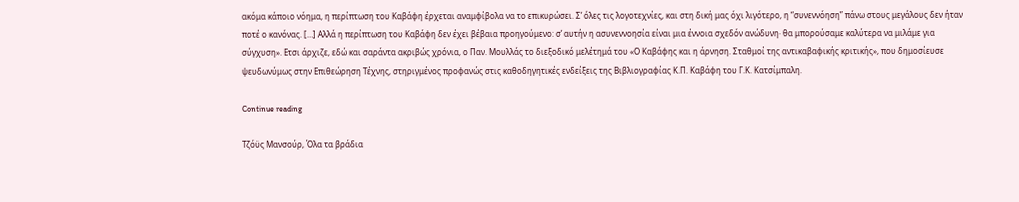ακόμα κάποιο νόημα, η περίπτωση του Καβάφη έρχεται αναμφίβολα να το επικυρώσει. Σ’ όλες τις λογοτεχνίες, και στη δική μας όχι λιγότερο, η “συνεννόηση” πάνω στους μεγάλους δεν ήταν ποτέ ο κανόνας. […] Αλλά η περίπτωση του Καβάφη δεν έχει βέβαια προηγούμενο: σ’ αυτήν η ασυνεννοησία είναι μια έννοια σχεδόν ανώδυνη· θα μπορούσαμε καλύτερα να μιλάμε για σύγχυση». Ετσι άρχιζε, εδώ και σαράντα ακριβώς χρόνια, ο Παν. Μουλλάς το διεξοδικό μελέτημά του «Ο Καβάφης και η άρνηση. Σταθμοί της αντικαβαφικής κριτικής», που δημοσίευσε ψευδωνύμως στην Επιθεώρηση Τέχνης, στηριγμένος προφανώς στις καθοδηγητικές ενδείξεις της Βιβλιογραφίας Κ.Π. Καβάφη του Γ.Κ. Κατσίμπαλη.

Continue reading

Τζόϋς Μανσούρ, Όλα τα βράδια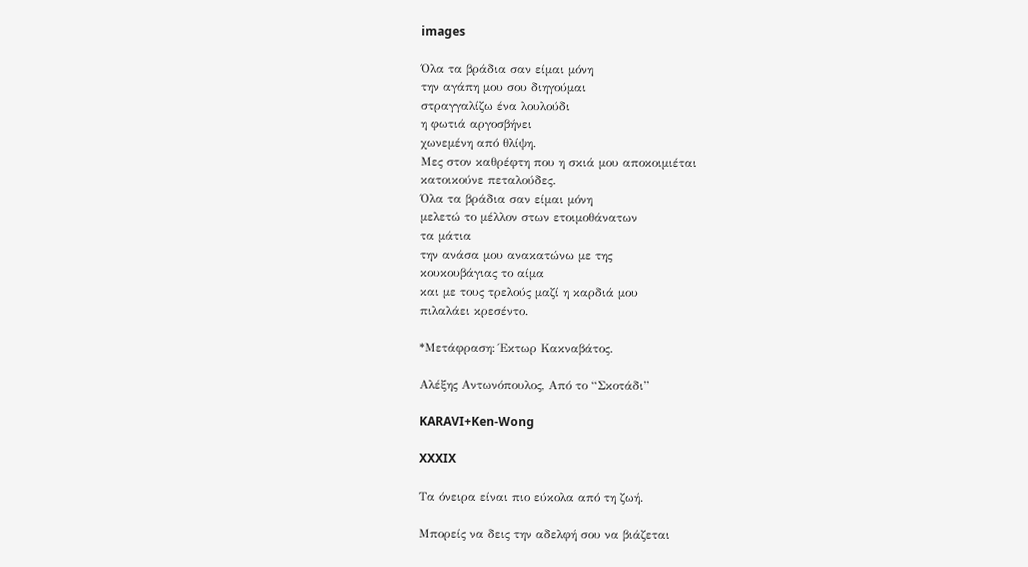images

Όλα τα βράδια σαν είμαι μόνη
την αγάπη μου σου διηγούμαι
στραγγαλίζω ένα λουλούδι
η φωτιά αργοσβήνει
χωνεμένη από θλίψη.
Μες στον καθρέφτη που η σκιά μου αποκοιμιέται
κατοικούνε πεταλούδες.
Όλα τα βράδια σαν είμαι μόνη
μελετώ το μέλλον στων ετοιμοθάνατων
τα μάτια
την ανάσα μου ανακατώνω με της
κουκουβάγιας το αίμα
και με τους τρελούς μαζί η καρδιά μου
πιλαλάει κρεσέντο.

*Μετάφραση: Έκτωρ Κακναβάτος.

Αλέξης Αντωνόπουλος, Από το “Σκοτάδι”

KARAVI+Ken-Wong

XXXIX

Τα όνειρα είναι πιο εύκολα από τη ζωή.

Μπορείς να δεις την αδελφή σου να βιάζεται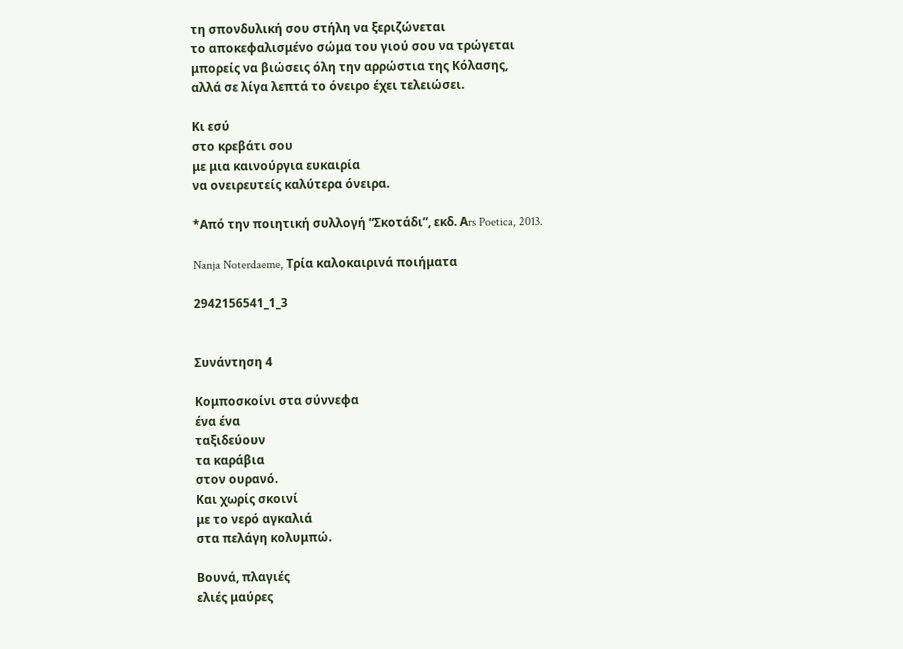τη σπονδυλική σου στήλη να ξεριζώνεται
το αποκεφαλισμένο σώμα του γιού σου να τρώγεται
μπορείς να βιώσεις όλη την αρρώστια της Κόλασης,
αλλά σε λίγα λεπτά το όνειρο έχει τελειώσει.

Κι εσύ
στο κρεβάτι σου
με μια καινούργια ευκαιρία
να ονειρευτείς καλύτερα όνειρα.

*Από την ποιητική συλλογή “Σκοτάδι”, εκδ. Αrs Poetica, 2013.

Nanja Noterdaeme, Τρία καλοκαιρινά ποιήματα

2942156541_1_3


Συνάντηση 4

Κομποσκοίνι στα σύννεφα
ένα ένα
ταξιδεύουν
τα καράβια
στον ουρανό.
Και χωρίς σκοινί
με το νερό αγκαλιά
στα πελάγη κολυμπώ.

Βουνά, πλαγιές
ελιές μαύρες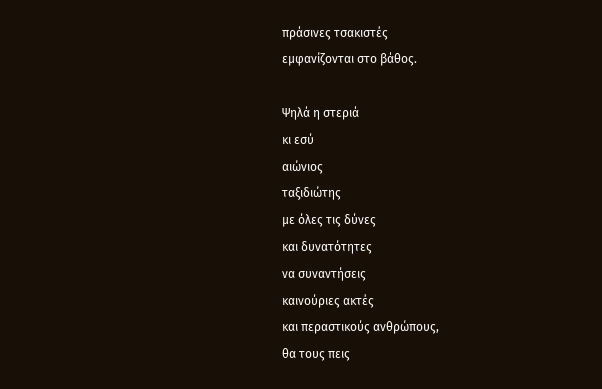πράσινες τσακιστές
εμφανίζονται στο βάθος.

Ψηλά η στεριά
κι εσύ
αιώνιος
ταξιδιώτης
με όλες τις δύνες
και δυνατότητες
να συναντήσεις
καινούριες ακτές
και περαστικούς ανθρώπους,
θα τους πεις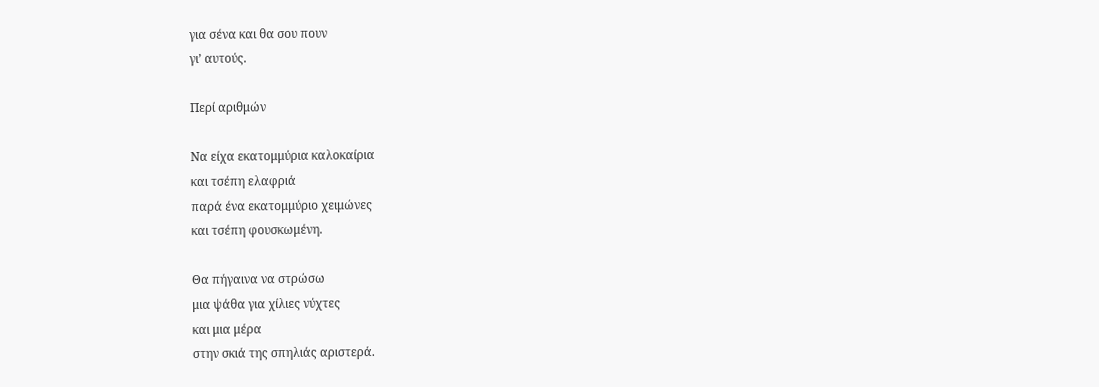για σένα και θα σου πουν
γι’ αυτούς.

Περί αριθμών

Να είχα εκατομμύρια καλοκαίρια
και τσέπη ελαφριά
παρά ένα εκατομμύριο χειμώνες
και τσέπη φουσκωμένη.

Θα πήγαινα να στρώσω
μια ψάθα για χίλιες νύχτες
και μια μέρα
στην σκιά της σπηλιάς αριστερά.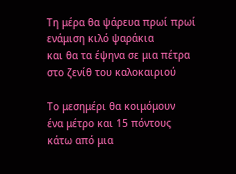Τη μέρα θα ψάρευα πρωί πρωί
ενάμιση κιλό ψαράκια
και θα τα έψηνα σε μια πέτρα
στο ζενίθ του καλοκαιριού

Το μεσημέρι θα κοιμόμουν
ένα μέτρο και 15 πόντους
κάτω από μια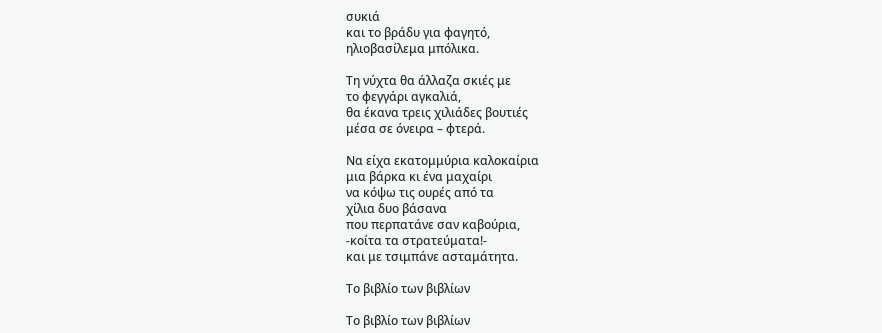συκιά
και το βράδυ για φαγητό,
ηλιοβασίλεμα μπόλικα.

Τη νύχτα θα άλλαζα σκιές με
το φεγγάρι αγκαλιά,
θα έκανα τρεις χιλιάδες βουτιές
μέσα σε όνειρα – φτερά.

Να είχα εκατομμύρια καλοκαίρια
μια βάρκα κι ένα μαχαίρι
να κόψω τις ουρές από τα
χίλια δυο βάσανα
που περπατάνε σαν καβούρια,
-κοίτα τα στρατεύματα!-
και με τσιμπάνε ασταμάτητα.

Το βιβλίο των βιβλίων

Το βιβλίο των βιβλίων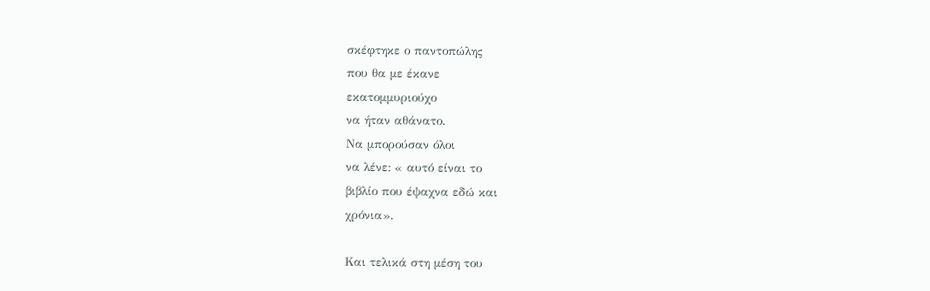σκέφτηκε ο παντοπώλης
που θα με έκανε
εκατομμυριούχο
να ήταν αθάνατο.
Να μπορούσαν όλοι
να λένε: « αυτό είναι το
βιβλίο που έψαχνα εδώ και
χρόνια».

Και τελικά στη μέση του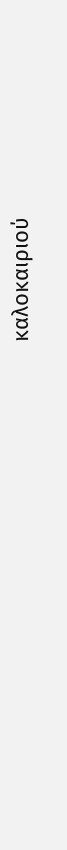καλοκαιριού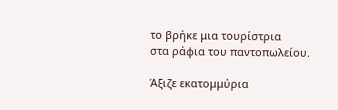το βρήκε μια τουρίστρια
στα ράφια του παντοπωλείου.

Άξιζε εκατομμύρια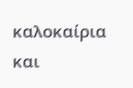καλοκαίρια
και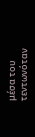μέσα του
τεντωνόταν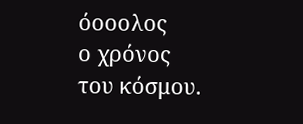όοοολος
ο χρόνος
του κόσμου.